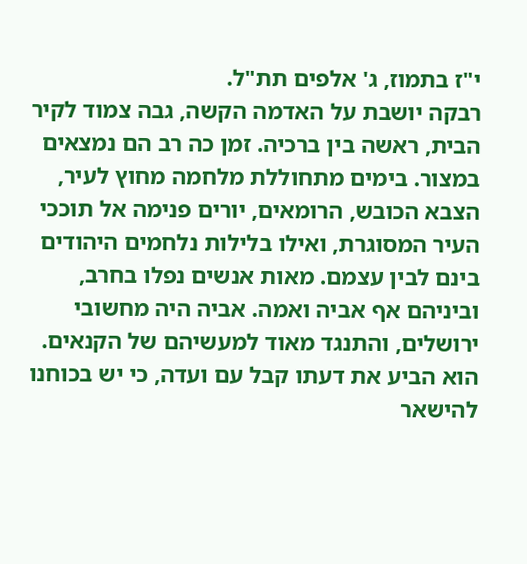י"ז בתמוז, ג' אלפים תת"ל.
רבקה יושבת על האדמה הקשה, גבה צמוד לקיר הבית, ראשה בין ברכיה. זמן כה רב הם נמצאים במצור. בימים מתחוללת מלחמה מחוץ לעיר, הצבא הכובש, הרומאים, יורים פנימה אל תוככי העיר המסוגרת, ואילו בלילות נלחמים היהודים בינם לבין עצמם. מאות אנשים נפלו בחרב, וביניהם אף אביה ואמה. אביה היה מחשובי ירושלים, והתנגד מאוד למעשיהם של הקנאים. הוא הביע את דעתו קבל עם ועדה, כי יש בכוחנו להישאר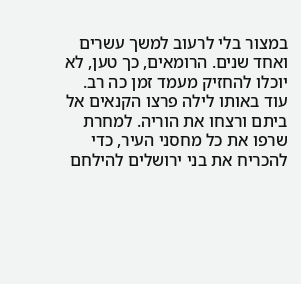במצור בלי לרעוב למשך עשרים ואחד שנים. הרומאים, כך טען, לא יוכלו להחזיק מעמד זמן כה רב. עוד באותו לילה פרצו הקנאים אל ביתם ורצחו את הוריה. למחרת שרפו את כל מחסני העיר, כדי להכריח את בני ירושלים להילחם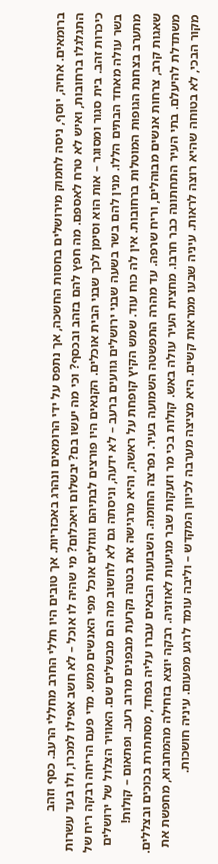ברומאים. אחיה, יוסף, ניסה לחמוק מירושלים בחסות החשכה, אך נתפס על ידי הרומאים ונהרג באכזריות. אך טובים היו חללי החרב מחללי הרעב. כסף וזהב התגלגלו ברחובות, ואיש לא טרח לאספם. מה חפץ להם בזהב ובכסף? וכי מה יעשו בם? יבשלום ויאכלום? מי שהיה לו אוכל – לא חשב אפילו למכרו, ולו בעד עשרות כיכרות זהב. בית סגור ומסוגר – אות הוא וסימן לכך שבני הבית אוכלים. הקנאים היו פורצים לבתיהם וגוזלים אוכל מפי האנשים ממש. מדי פעם הריחה רבקה ריח של בשר עולה מאחד הבתים הללו. מנין להם בשר בשעה שבני ירושלים גוועים ברעב – לא ידעה, וניסתה גם לא לחשוב מה הם מבשלים שם. האוויר הצלול של ירושלים מתערב בצחנת הגופות המוטלות ברחובות. אין לה כוח עוד. שמש הקיץ קופחת על ראשה, והיא מרגישה את בטנה נקרעת מבפנים מרוב רעב. ופתאום – קולות! שאגות קרב, צרחות אנשים מבוהלים, וריח שרפה. עד מהרה התפשטה השמועה בעיר. נפרצה החומה. השבועות הבאים עברו עליה בפחד, מסתתרת בכוכים ובצללים. משתדלת להיעלם. בתי העיר התחתונה כבר חרבו. מחצית העיר עולה באש. קולות בכי מר וזעקות שבר מגיעות לאוזניה. רבקה יוצא בזחילה מהמחבוא, מחפשת את מקור הבכי, לא בטוחה שהיא רוצה לראות. עיניה שבעו ממראות קשים. היא מציצה מערבה לכיוון המקדש – וליבה עומד לרגע מפעום. עיניה חושכות.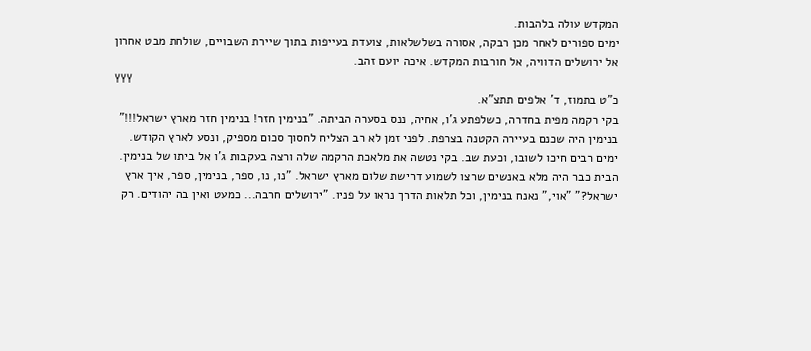המקדש עולה בלהבות.
ימים ספורים לאחר מכן רבקה, אסורה בשלשלאות, צועדת בעייפות בתוך שיירת השבויים, שולחת מבט אחרון אל ירושלים הדוויה, אל חורבות המקדש. איכה יועם זהב.
YYY
כ"ט בתמוז, ד' אלפים תתצ"א.
בקי רקמה מפית בחדרה, כשלפתע ג'ו, אחיה, ננס בסערה הביתה. "בנימין חזר! בנימין חזר מארץ ישראל!!!" בנימין היה שכנם בעיירה הקטנה בצרפת. לפני זמן לא רב הצליח לחסוך סכום מספיק, ונסע לארץ הקודש. ימים רבים חיכו לשובו, וכעת שב. בקי נטשה את מלאכת הרקמה שלה ורצה בעקבות ג'ו אל ביתו של בנימין. הבית כבר היה מלא באנשים שרצו לשמוע דרישת שלום מארץ ישראל. "נו, נו, ספר, בנימין, ספר, איך ארץ ישראל?" "אוי," נאנח בנימין, וכל תלאות הדרך נראו על פניו. "ירושלים חרבה... כמעט ואין בה יהודים. רק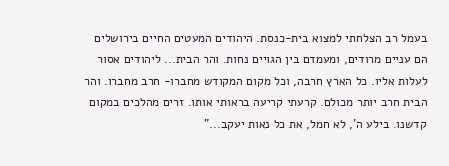בעמל רב הצלחתי למצוא בית-כנסת. היהודים המעטים החיים בירושלים הם עניים מרודים, ומעמדם בין הגויים נחות. והר הבית... ליהודים אסור לעלות אליו. כל הארץ חרבה, וכל מקום המקודש מחברו- חרב מחברו. והר הבית חרב יותר מכולם. קרעתי קריעה בראותי אותו. זרים מהלכים במקום קדשנו. בילע ה', לא חמל, את כל נאות יעקב..."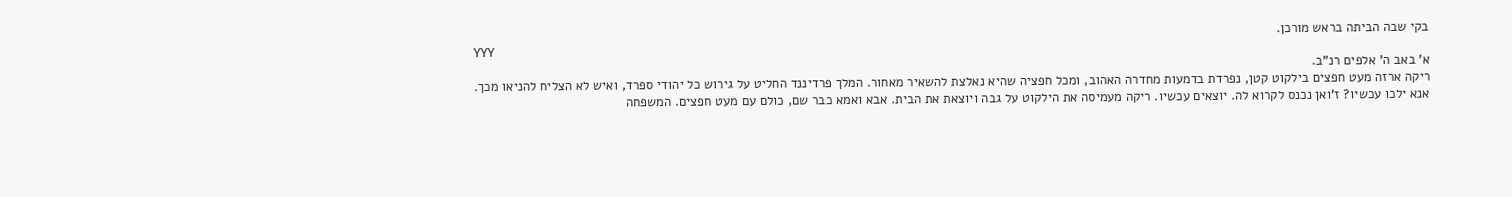בקי שבה הביתה בראש מורכן.
YYY
א' באב ה' אלפים רנ"ב.
ריקה ארזה מעט חפצים בילקוט קטן, נפרדת בדמעות מחדרה האהוב, ומכל חפציה שהיא נאלצת להשאיר מאחור. המלך פרדיננד החליט על גירוש כל יהודי ספרד, ואיש לא הצליח להניאו מכך. אנא ילכו עכשיו? ז'ואן נכנס לקרוא לה. יוצאים עכשיו. ריקה מעמיסה את הילקוט על גבה ויוצאת את הבית. אבא ואמא כבר שם, כולם עם מעט חפצים. המשפחה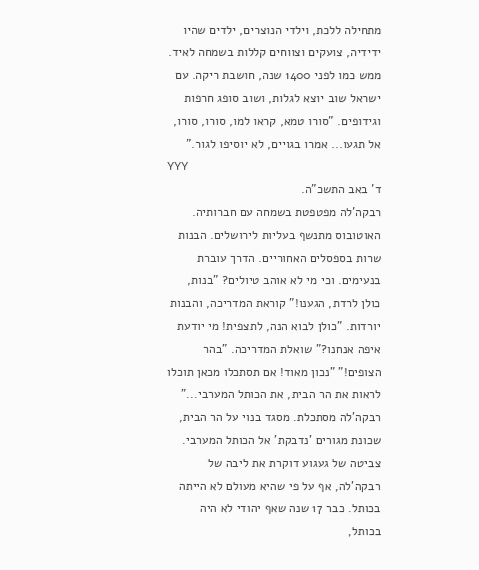מתחילה ללכת, וילדי הנוצרים, ילדים שהיו ידידיה, צועקים וצווחים קללות בשמחה לאיד. ממש כמו לפני 1400 שנה, חושבת ריקה. עם ישראל שוב יוצא לגלות, ושוב סופג חרפות וגידופים. "סורו טמא, קראו למו, סורו, סורו, אל תגעו... אמרו בגויים, לא יוסיפו לגור."
YYY
ד' באב התשכ"ה.
רבקה'לה מפטפטת בשמחה עם חברותיה. האוטובוס מתנשף בעליות לירושלים. הבנות שרות בספסלים האחוריים. הדרך עוברת בנעימים. וכי מי לא אוהב טיולים? "בנות, כולן לרדת, הגענו!" קוראת המדריכה, והבנות יורדות. "כולן לבוא הנה, לתצפית! מי יודעת איפה אנחנו?" שואלת המדריכה. "בהר הצופים!" "נכון מאוד! אם תסתכלו מכאן תוכלו לראות את הר הבית, את הכותל המערבי..." רבקה'לה מסתכלת. מסגד בנוי על הר הבית, שכונת מגורים 'נדבקת' אל הכותל המערבי. צביטה של געגוע דוקרת את ליבה של רבקה'לה, אף על פי שהיא מעולם לא הייתה בכותל. כבר 17 שנה שאף יהודי לא היה בכותל,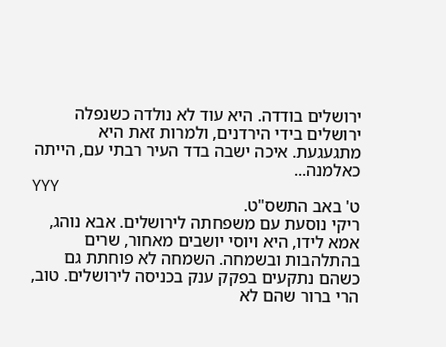ירושלים בודדה. היא עוד לא נולדה כשנפלה ירושלים בידי הירדנים, ולמרות זאת היא מתגעגעת. איכה ישבה בדד העיר רבתי עם, הייתה כאלמנה...
YYY
ט' באב התשס"ט.
ריקי נוסעת עם משפחתה לירושלים. אבא נוהג, אמא לידו, היא ויוסי יושבים מאחור, שרים בהתלהבות ובשמחה. השמחה לא פוחתת גם כשהם נתקעים בפקק ענק בכניסה לירושלים. טוב, הרי ברור שהם לא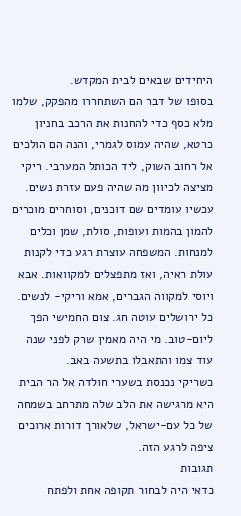היחידים שבאים לבית המקדש.
בסופו של דבר הם השתחררו מהפקק, שלמו מלא כסף כדי להחנות את הרכב בחניון כרטא, שהיה עמוס לגמרי, והנה הם הולכים אל רחוב השוק, ליד הכותל המערבי. ריקי מציצה לכיוון מה שהיה פעם עזרת נשים. עכשיו עומדים שם דוכנים, וסוחרים מוכרים להמון בהמות ועופות, סולת, שמן וכלים למנחות. המשפחה עוצרת רגע כדי לקנות עולת ראיה, ואז מתפצלים למקוואות. אבא ויוסי למקווה הגברים, אמא וריקי- לנשים. כל ירושלים עוטה חג. צום החמישי הפך ליום-טוב. מי היה מאמין שרק לפני שנה עוד צמו והתאבלו בתשעה באב.
כשריקי נכנסת בשערי חולדה אל הר הבית היא מרגישה את הלב שלה מתרחב בשמחה של כל עם-ישראל, שלאורך דורות ארוכים ציפה לרגע הזה.
תגובות
כדאי היה לבחור תקופה אחת ולפתח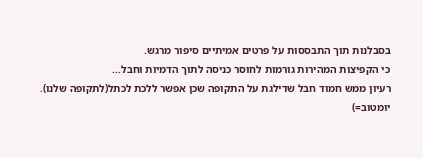בסבלנות תוך התבססות על פרטים אמיתיים סיפור מרגש.
כי הקפיצות המהירות גורמות לחוסר כניסה לתוך הדמיות וחבל...
רעיון ממש חמוד חבל שדילגת על התקופה שכן אפשר ללכת לכתל(לתקופה שלנו).
יומטוב=)